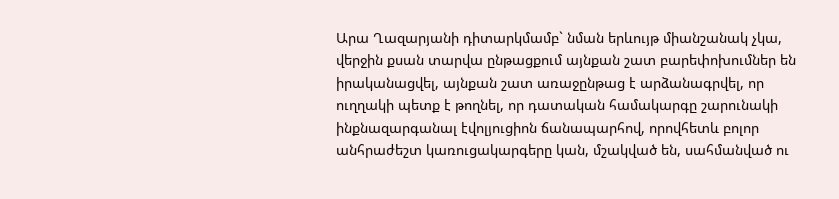Արա Ղազարյանի դիտարկմամբ` նման երևույթ միանշանակ չկա, վերջին քսան տարվա ընթացքում այնքան շատ բարեփոխումներ են իրականացվել, այնքան շատ առաջընթաց է արձանագրվել, որ ուղղակի պետք է թողնել, որ դատական համակարգը շարունակի ինքնազարգանալ էվոլյուցիոն ճանապարհով, որովհետև բոլոր անհրաժեշտ կառուցակարգերը կան, մշակված են, սահմանված ու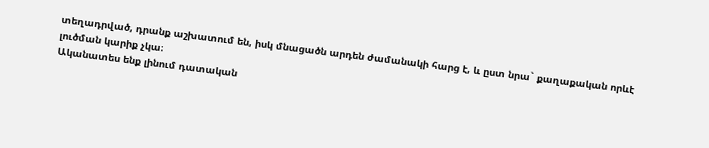տեղադրված, դրանք աշխատում են, իսկ մնացածն արդեն ժամանակի հարց է, և ըստ նրա` քաղաքական որևէ լուծման կարիք չկա։
Ականատես ենք լինում դատական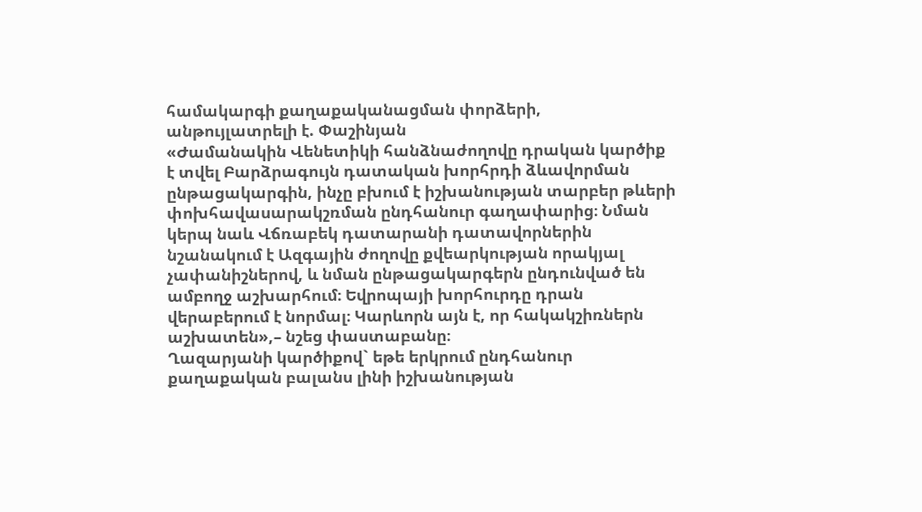համակարգի քաղաքականացման փորձերի, անթույլատրելի է. Փաշինյան
«Ժամանակին Վենետիկի հանձնաժողովը դրական կարծիք է տվել Բարձրագույն դատական խորհրդի ձևավորման ընթացակարգին, ինչը բխում է իշխանության տարբեր թևերի փոխհավասարակշռման ընդհանուր գաղափարից։ Նման կերպ նաև Վճռաբեկ դատարանի դատավորներին նշանակում է Ազգային ժողովը քվեարկության որակյալ չափանիշներով, և նման ընթացակարգերն ընդունված են ամբողջ աշխարհում։ Եվրոպայի խորհուրդը դրան վերաբերում է նորմալ։ Կարևորն այն է, որ հակակշիռներն աշխատեն»,– նշեց փաստաբանը։
Ղազարյանի կարծիքով` եթե երկրում ընդհանուր քաղաքական բալանս լինի իշխանության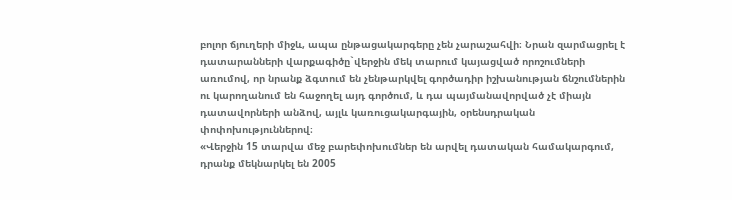բոլոր ճյուղերի միջև, ապա ընթացակարգերը չեն չարաշահվի։ Նրան զարմացրել է դատարանների վարքագիծը`վերջին մեկ տարում կայացված որոշումների առումով, որ նրանք ձգտում են չենթարկվել գործադիր իշխանության ճնշումներին ու կարողանում են հաջողել այդ գործում, և դա պայմանավորված չէ միայն դատավորների անձով, այլև կառուցակարգային, օրենսդրական փոփոխություններով։
«Վերջին 15 տարվա մեջ բարեփոխումներ են արվել դատական համակարգում, դրանք մեկնարկել են 2005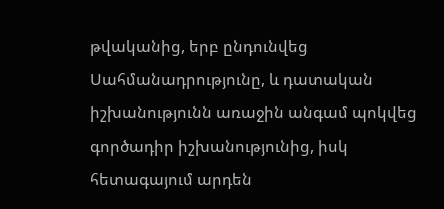թվականից, երբ ընդունվեց Սահմանադրությունը, և դատական իշխանությունն առաջին անգամ պոկվեց գործադիր իշխանությունից, իսկ հետագայում արդեն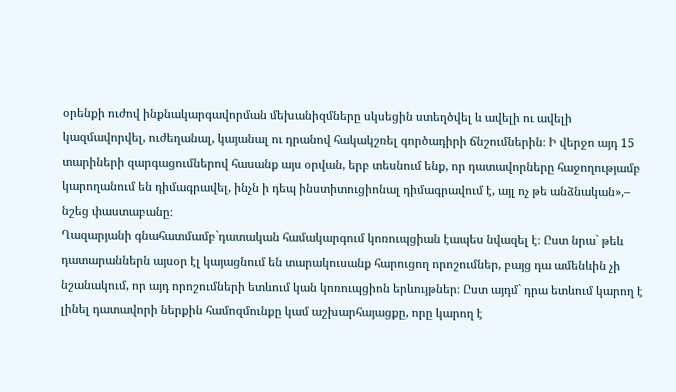օրենքի ուժով ինքնակարգավորման մեխանիզմները սկսեցին ստեղծվել և ավելի ու ավելի կազմավորվել, ուժեղանալ, կայանալ ու դրանով հակակշռել գործադիրի ճնշումներին։ Ի վերջո այդ 15 տարիների զարգացումներով հասանք այս օրվան, երբ տեսնում ենք, որ դատավորները հաջողությամբ կարողանում են դիմագրավել, ինչն ի դեպ ինստիտուցիոնալ դիմագրավում է, այլ ոչ թե անձնական»,– նշեց փաստաբանը։
Ղազարյանի գնահատմամբ`դատական համակարգում կոռուպցիան էապես նվազել է։ Ըստ նրա` թեև դատարաններն այսօր էլ կայացնում են տարակուսանք հարուցող որոշումներ, բայց դա ամենևին չի նշանակում, որ այդ որոշումների ետևում կան կոռուպցիոն երևույթներ։ Ըստ այդմ` դրա ետևում կարող է լինել դատավորի ներքին համոզմունքը կամ աշխարհայացքը, որը կարող է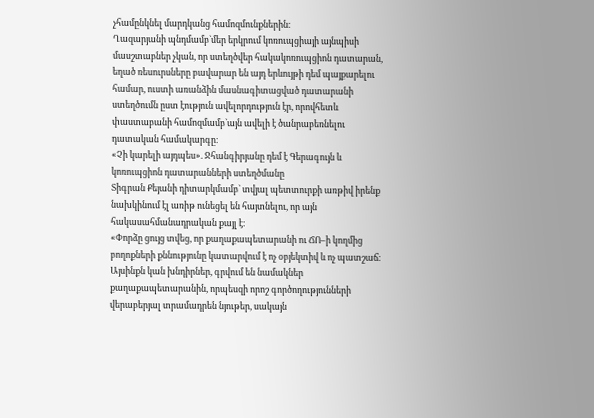չհամընկնել մարդկանց համոզմունքներին։
Ղազարյանի պնդմամբ`մեր երկրում կոռուպցիայի այնպիսի մասշտաբներ չկան, որ ստեղծվեր հակակոռուպցիոն դատարան, եղած ռեսուրսները բավարար են այդ երևույթի դեմ պայքարելու համար, ուստի առանձին մասնագիտացված դատարանի ստեղծումն ըստ էություն ավելորդություն էր, որովհետև փաստաբանի համոզմամբ`այն ավելի է ծանրաբեռնելու դատական համակարգը։
«Չի կարելի այդպես». Ջհանգիրյանը դեմ է Գերագույն և կոռուպցիոն դատարանների ստեղծմանը
Տիգրան Քեյանի դիտարկմամբ` տվյալ պետտուրքի առթիվ իրենք նախկինում էլ առիթ ունեցել են հայտնելու, որ այն հակասահմանադրական քայլ է։
«Փորձը ցույց տվեց, որ քաղաքապետարանի ու ՃՈ–ի կողմից բողոքների քննությունը կատարվում է ոչ օբյեկտիվ և ոչ պատշաճ։ Այսինքն կան խնդիրներ, գրվում են նամակներ քաղաքապետարանին, որպեսզի որոշ գործողությունների վերաբերյալ տրամադրեն նյութեր, սակայն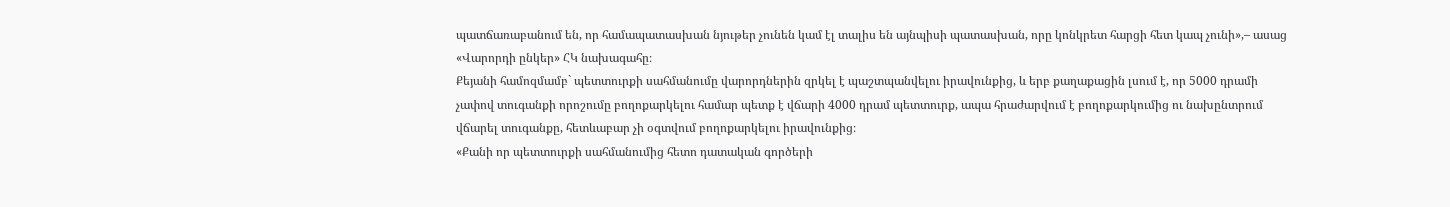պատճառաբանում են, որ համապատասխան նյութեր չունեն կամ էլ տալիս են այնպիսի պատասխան, որը կոնկրետ հարցի հետ կապ չունի»,– ասաց «Վարորդի ընկեր» ՀԿ նախագահը։
Քեյանի համոզմամբ` պետտուրքի սահմանումը վարորդներին զրկել է պաշտպանվելու իրավունքից, և երբ քաղաքացին լսում է, որ 5000 դրամի չափով տուգանքի որոշումը բողոքարկելու համար պետք է վճարի 4000 դրամ պետտուրք, ապա հրաժարվում է բողոքարկումից ու նախընտրում վճարել տուգանքը, հետևաբար չի օգտվում բողոքարկելու իրավունքից։
«Քանի որ պետտուրքի սահմանումից հետո դատական գործերի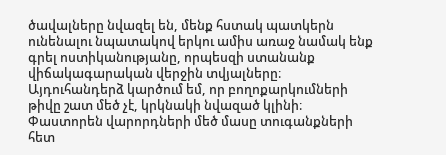ծավալները նվազել են, մենք հստակ պատկերն ունենալու նպատակով երկու ամիս առաջ նամակ ենք գրել ոստիկանությանը, որպեսզի ստանանք վիճակագարական վերջին տվյալները։ Այդուհանդերձ կարծում եմ, որ բողոքարկումների թիվը շատ մեծ չէ, կրկնակի նվազած կլինի։ Փաստորեն վարորդների մեծ մասը տուգանքների հետ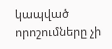կապված որոշումները չի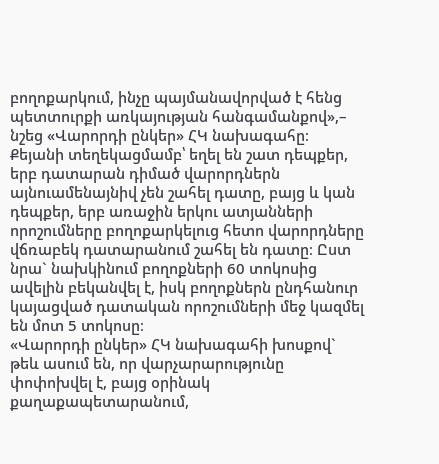բողոքարկում, ինչը պայմանավորված է հենց պետտուրքի առկայության հանգամանքով»,– նշեց «Վարորդի ընկեր» ՀԿ նախագահը։
Քեյանի տեղեկացմամբ՝ եղել են շատ դեպքեր, երբ դատարան դիմած վարորդներն այնուամենայնիվ չեն շահել դատը, բայց և կան դեպքեր, երբ առաջին երկու ատյանների որոշումները բողոքարկելուց հետո վարորդները վճռաբեկ դատարանում շահել են դատը։ Ըստ նրա` նախկինում բողոքների 60 տոկոսից ավելին բեկանվել է, իսկ բողոքներն ընդհանուր կայացված դատական որոշումների մեջ կազմել են մոտ 5 տոկոսը։
«Վարորդի ընկեր» ՀԿ նախագահի խոսքով` թեև ասում են, որ վարչարարությունը փոփոխվել է, բայց օրինակ քաղաքապետարանում,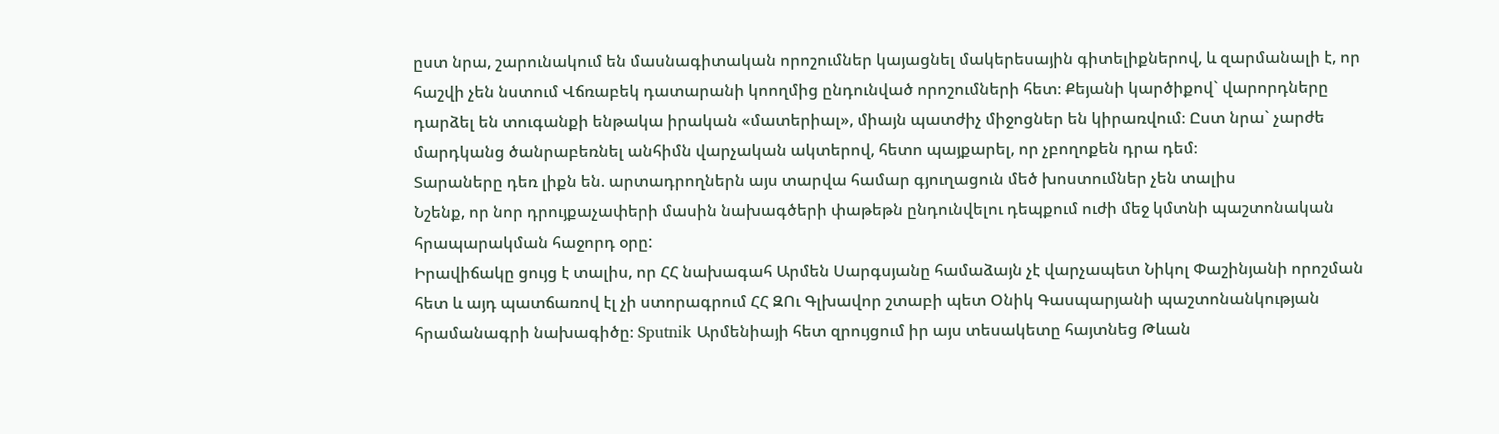ըստ նրա, շարունակում են մասնագիտական որոշումներ կայացնել մակերեսային գիտելիքներով, և զարմանալի է, որ հաշվի չեն նստում Վճռաբեկ դատարանի կոողմից ընդունված որոշումների հետ։ Քեյանի կարծիքով` վարորդները դարձել են տուգանքի ենթակա իրական «մատերիալ», միայն պատժիչ միջոցներ են կիրառվում։ Ըստ նրա` չարժե մարդկանց ծանրաբեռնել անհիմն վարչական ակտերով, հետո պայքարել, որ չբողոքեն դրա դեմ։
Տարաները դեռ լիքն են. արտադրողներն այս տարվա համար գյուղացուն մեծ խոստումներ չեն տալիս
Նշենք, որ նոր դրույքաչափերի մասին նախագծերի փաթեթն ընդունվելու դեպքում ուժի մեջ կմտնի պաշտոնական հրապարակման հաջորդ օրը:
Իրավիճակը ցույց է տալիս, որ ՀՀ նախագահ Արմեն Սարգսյանը համաձայն չէ վարչապետ Նիկոլ Փաշինյանի որոշման հետ և այդ պատճառով էլ չի ստորագրում ՀՀ ԶՈւ Գլխավոր շտաբի պետ Օնիկ Գասպարյանի պաշտոնանկության հրամանագրի նախագիծը։ Sputnik Արմենիայի հետ զրույցում իր այս տեսակետը հայտնեց Թևան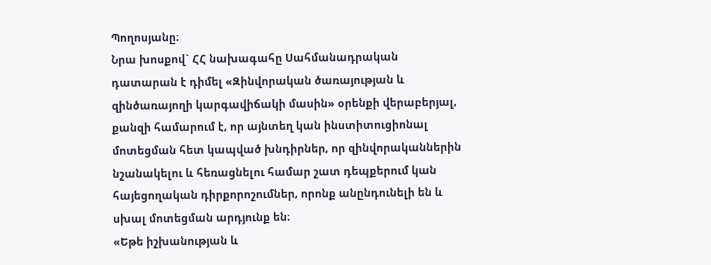Պողոսյանը։
Նրա խոսքով` ՀՀ նախագահը Սահմանադրական դատարան է դիմել «Զինվորական ծառայության և զինծառայողի կարգավիճակի մասին» օրենքի վերաբերյալ, քանզի համարում է, որ այնտեղ կան ինստիտուցիոնալ մոտեցման հետ կապված խնդիրներ, որ զինվորականներին նշանակելու և հեռացնելու համար շատ դեպքերում կան հայեցողական դիրքորոշումներ, որոնք անընդունելի են և սխալ մոտեցման արդյունք են։
«Եթե իշխանության և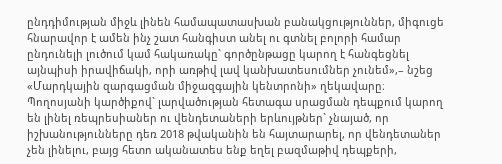ընդդիմության միջև լինեն համապատասխան բանակցություններ, միգուցե հնարավոր է ամեն ինչ շատ հանգիստ անել ու գտնել բոլորի համար ընդունելի լուծում կամ հակառակը` գործընթացը կարող է հանգեցնել այնպիսի իրավիճակի, որի առթիվ լավ կանխատեսումներ չունեմ»,– նշեց «Մարդկային զարգացման միջազգային կենտրոնի» ղեկավարը։
Պողոսյանի կարծիքով` լարվածության հետագա սրացման դեպքում կարող են լինել ռեպրեսիաներ ու վենդետաների երևույթներ` չնայած, որ իշխանությունները դեռ 2018 թվականին են հայտարարել, որ վենդետաներ չեն լինելու, բայց հետո ականատես ենք եղել բազմաթիվ դեպքերի,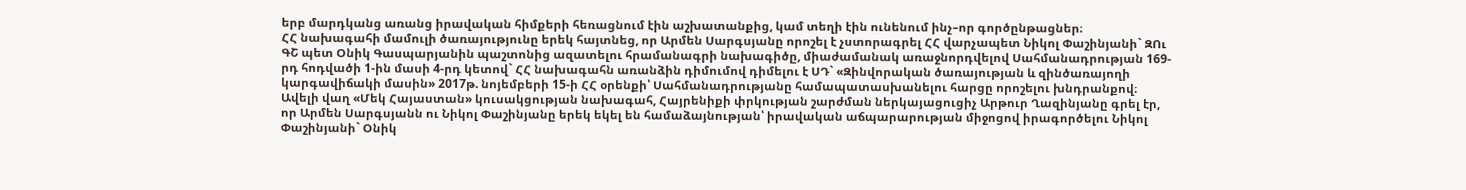երբ մարդկանց առանց իրավական հիմքերի հեռացնում էին աշխատանքից, կամ տեղի էին ունենում ինչ–որ գործընթացներ։
ՀՀ նախագահի մամուլի ծառայությունը երեկ հայտնեց, որ Արմեն Սարգսյանը որոշել է չստորագրել ՀՀ վարչապետ Նիկոլ Փաշինյանի` ԶՈւ ԳՇ պետ Օնիկ Գասպարյանին պաշտոնից ազատելու հրամանագրի նախագիծը, միաժամանակ առաջնորդվելով Սահմանադրության 169-րդ հոդվածի 1-ին մասի 4-րդ կետով` ՀՀ նախագահն առանձին դիմումով դիմելու է ՍԴ` «Զինվորական ծառայության և զինծառայողի կարգավիճակի մասին» 2017թ. նոյեմբերի 15-ի ՀՀ օրենքի՝ Սահմանադրությանը համապատասխանելու հարցը որոշելու խնդրանքով։
Ավելի վաղ «Մեկ Հայաստան» կուսակցության նախագահ, Հայրենիքի փրկության շարժման ներկայացուցիչ Արթուր Ղազինյանը գրել էր, որ Արմեն Սարգսյանն ու Նիկոլ Փաշինյանը երեկ եկել են համաձայնության՝ իրավական աճպարարության միջոցով իրագործելու Նիկոլ Փաշինյանի` Օնիկ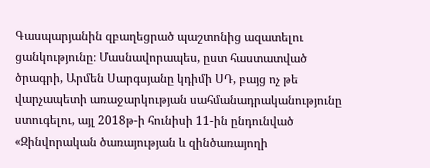Գասպարյանին զբաղեցրած պաշտոնից ազատելու ցանկությունը։ Մասնավորապես, ըստ հաստատված ծրագրի, Արմեն Սարգսյանը կդիմի ՍԴ, բայց ոչ թե վարչապետի առաջարկության սահմանադրականությունը ստուգելու, այլ 2018թ-ի հունիսի 11-ին ընդունված «Զինվորական ծառայության և զինծառայողի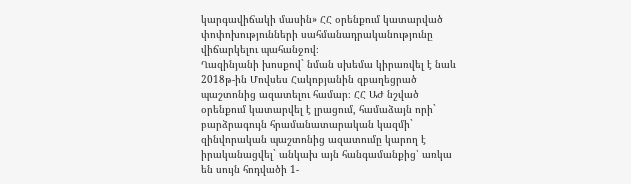կարգավիճակի մասին» ՀՀ օրենքում կատարված փոփոխությունների սահմանադրականությունը վիճարկելու պահանջով։
Ղազինյանի խոսքով` նման սխեմա կիրառվել է նաև 2018թ-ին Մովսես Հակոբյանին զբաղեցրած պաշտոնից ազատելու համար։ ՀՀ ԱԺ նշված օրենքում կատարվել է լրացում, համաձայն որի` բարձրագույն հրամանատարական կազմի` զինվորական պաշտոնից ազատումը կարող է իրականացվել` անկախ այն հանգամանքից՝ առկա են սույն հոդվածի 1-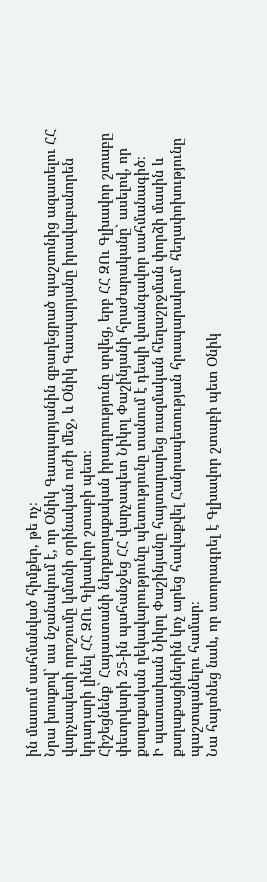ին մասում սահմանված հիմքեր, թե ոչ։
Նրա խոսքով` սա նշանակում է, որ Օնիկ Գասպարյանին զբաղեցրած պաշտոնից ազատելու ՀՀ վարչապետի որոշումը կմտնի օրինական ուժի մեջ, և Օնիկ Գասպարյանը իրավաբանորեն կդադարի լինել ՀՀ ԶՈւ Գլխավոր շտաբի պետ։
Հիշեցնենք` Հայաստանի ներքաղաքական իրադրությունը սրվեց, երբ ՀՀ ԶՈւ Գլխավոր շտաբը փետրվարի 25-ին պահանջեց ՀՀ վարչապետ Նիկոլ Փաշինյանի հրաժարականը` ասելով, որ քաղաքական ղեկավարությունը պետությունը տանում է դեպի վտանգավոր սահմանագիծ։
Ի պատասխան Նիկոլ Փաշինյանը հայտարարեց ռազմական հեղաշրջման փորձի մասին և քաղաքացիներին կոչ արեց հավաքվել Հանրապետության հրապարակում՝ հեղափոխությունը պաշտպանելու համար։
Նա հայտնեց նաև, որ ստորագրել է Գլխավոր շտաբի պետ Օնիկ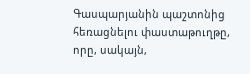Գասպարյանին պաշտոնից հեռացնելու փաստաթուղթը, որը, սակայն,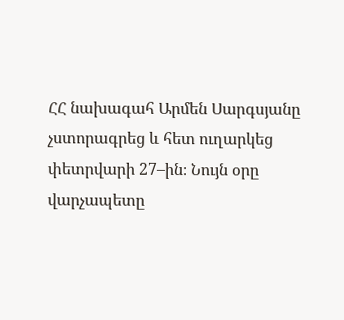ՀՀ նախագահ Արմեն Սարգսյանը չստորագրեց և հետ ուղարկեց փետրվարի 27–ին։ Նույն օրը վարչապետը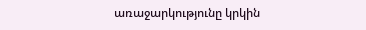առաջարկությունը կրկին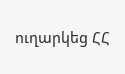ուղարկեց ՀՀ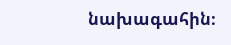նախագահին։